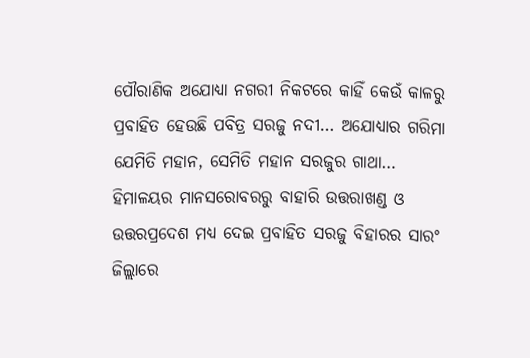ପୌରାଣିକ ଅଯୋଧ୍ୟା ନଗରୀ ନିକଟରେ କାହିଁ କେଉଁ କାଳରୁ ପ୍ରବାହିତ ହେଉଛି ପବିତ୍ର ସରଜୁ ନଦୀ… ଅଯୋଧ୍ୟାର ଗରିମା ଯେମିତି ମହାନ, ସେମିତି ମହାନ ସରଜୁର ଗାଥା… ହିମାଳୟର ମାନସରୋବରରୁ ବାହାରି ଉତ୍ତରାଖଣ୍ଡ ଓ ଉତ୍ତରପ୍ରଦେଶ ମଧ୍ୟ ଦେଇ ପ୍ରବାହିତ ସରଜୁ ବିହାରର ସାରଂ ଜିଲ୍ଲାରେ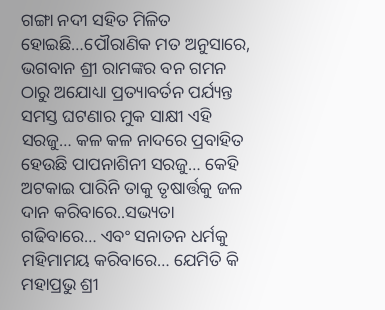ଗଙ୍ଗା ନଦୀ ସହିତ ମିଳିତ ହୋଇଛି…ପୌରାଣିକ ମତ ଅନୁସାରେ, ଭଗବାନ ଶ୍ରୀ ରାମଙ୍କର ବନ ଗମନ ଠାରୁ ଅଯୋଧ୍ୟା ପ୍ରତ୍ୟାବର୍ତନ ପର୍ଯ୍ୟନ୍ତ ସମସ୍ତ ଘଟଣାର ମୁକ ସାକ୍ଷୀ ଏହି ସରଜୁ… କଳ କଳ ନାଦରେ ପ୍ରବାହିତ ହେଉଛି ପାପନାଶିନୀ ସରଜୁ… କେହି ଅଟକାଇ ପାରିନି ତାକୁ ତୃଷାର୍ତ୍ତକୁ ଜଳ ଦାନ କରିବାରେ..ସଭ୍ୟତା ଗଢିବାରେ… ଏବଂ ସନାତନ ଧର୍ମକୁ ମହିମାମୟ କରିବାରେ… ଯେମିତି କି ମହାପ୍ରଭୁ ଶ୍ରୀ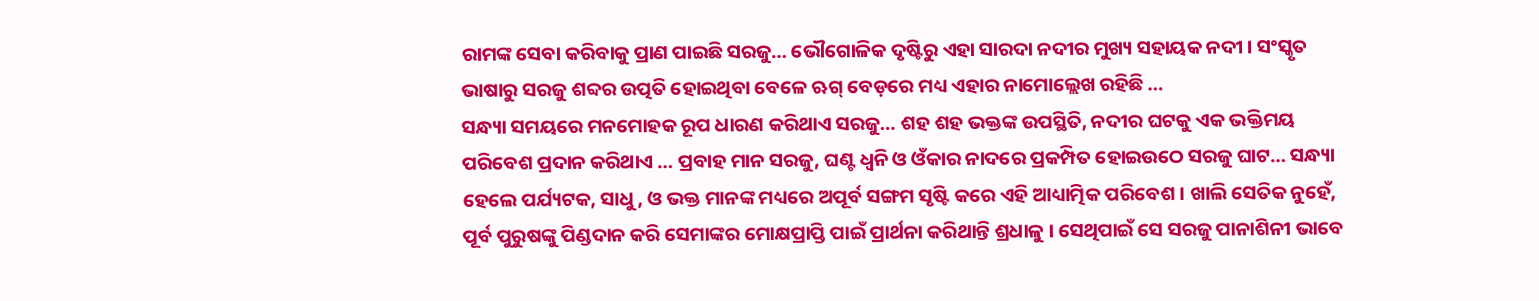ରାମଙ୍କ ସେବା କରିବାକୁ ପ୍ରାଣ ପାଇଛି ସରଜୁ… ଭୌଗୋଳିକ ଦୃଷ୍ଟିରୁ ଏହା ସାରଦା ନଦୀର ମୁଖ୍ୟ ସହାୟକ ନଦୀ । ସଂସ୍କୃତ ଭାଷାରୁ ସରଜୁ ଶବ୍ଦର ଉତ୍ପତି ହୋଇଥିବା ବେଳେ ଋଗ୍ ବେଡ଼ରେ ମଧ୍ୟ ଏହାର ନାମୋଲ୍ଲେଖ ରହିଛି …
ସନ୍ଧ୍ୟା ସମୟରେ ମନମୋହକ ରୂପ ଧାରଣ କରିଥାଏ ସରଜୁ… ଶହ ଶହ ଭକ୍ତଙ୍କ ଉପସ୍ଥିତି, ନଦୀର ଘଟକୁ ଏକ ଭକ୍ତିମୟ ପରିବେଶ ପ୍ରଦାନ କରିଥାଏ … ପ୍ରବାହ ମାନ ସରଜୁ, ଘଣ୍ଟ ଧ୍ୱନି ଓ ଓଁକାର ନାଦରେ ପ୍ରକମ୍ପିତ ହୋଇଉଠେ ସରଜୁ ଘାଟ… ସନ୍ଧ୍ୟା ହେଲେ ପର୍ଯ୍ୟଟକ, ସାଧୁ, ଓ ଭକ୍ତ ମାନଙ୍କ ମଧ୍ୟରେ ଅପୂର୍ବ ସଙ୍ଗମ ସୃଷ୍ଟି କରେ ଏହି ଆଧ୍ୟାତ୍ମିକ ପରିବେଶ । ଖାଲି ସେତିକ ନୁହେଁ, ପୂର୍ବ ପୁରୁଷଙ୍କୁ ପିଣ୍ଡଦାନ କରି ସେମାଙ୍କର ମୋକ୍ଷପ୍ରାପ୍ତି ପାଇଁ ପ୍ରାର୍ଥନା କରିଥାନ୍ତି ଶ୍ରଧାଳୁ । ସେଥିପାଇଁ ସେ ସରଜୁ ପାନାଶିନୀ ଭାବେ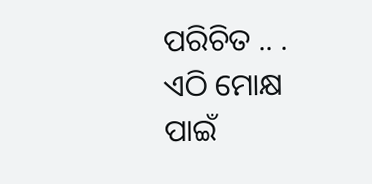ପରିଚିତ .. . ଏଠି ମୋକ୍ଷ ପାଇଁ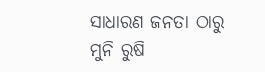ସାଧାରଣ ଜନତା ଠାରୁ ମୁନି ରୁଷି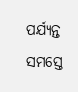ପର୍ଯ୍ୟନ୍ତ ସମସ୍ତେ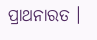ପ୍ରାଥନାରତ ।